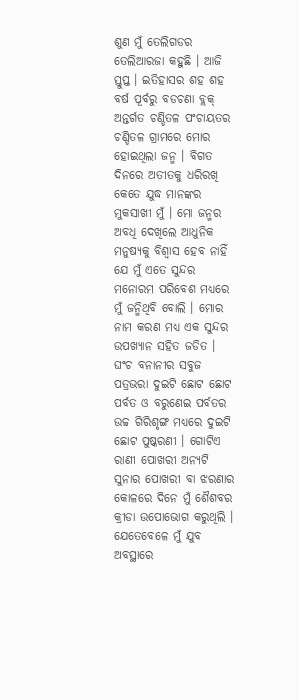ଶୁଣ ମୁଁ ତେଲିଗଡର ତେଲିଆରଜା କହୁଛି । ଆଜି ସ୍ତୁପ୍ତ । ଇତିହାସର ଶହ ଶହ ବର୍ଷ ପୂର୍ବରୁ ବଡଚଣା ବ୍ଲକ୍ ଅନ୍ତର୍ଗତ ଚଣ୍ଡିତଳ ପଂଚାୟତର ଚଣ୍ଡିତଳ ଗ୍ରାମରେ ମୋର ହୋଇଥିଲା ଜନ୍ମ । ବିଗତ ଦିନରେ ଅତୀତକୁ ଧରିରଖି କେତେ ଯୁଦ୍ଧ ମାନଙ୍କର ମୁକସାଖୀ ମୁଁ । ମୋ ଜନ୍ମର ଅବଧି ଦେଖିଲେ ଆଧୁନିକ ମନୁଷ୍ୟକୁ ବିଶ୍ୱାସ ହେବ ନାହିଁ ଯେ ମୁଁ ଏତେ ସୁନ୍ଦର ମନୋରମ ପରିବେଶ ମଧ୍ୟରେ ମୁଁ ଜନ୍ମିଥିବି ବୋଲି । ମୋର ନାମ କରଣ ମଧ୍ୟ ଏକ ସୁନ୍ଦର ଉପଖ୍ୟାନ ସହିତ ଜଡିତ । ଘଂଚ ବନାନୀର ସବୁଜ ପତ୍ରଭରା ଦୁଇଟି ଛୋଟ ଛୋଟ ପର୍ବତ ଓ ବରୁଣେଇ ପର୍ବତର ଉଚ୍ଚ ଗିରିଶୃଙ୍ଗ ମଧ୍ୟରେ ଦୁଇଟି ଛୋଟ ପୁଷ୍କରଣୀ । ଗୋଟିଏ ରାଣୀ ପୋଖରୀ ଅନ୍ୟଟି ସୁନାର ପୋଖରୀ ବା ଝରଣାର କୋଳରେ ଦିନେ ମୁଁ ଶୈଶବର କ୍ରୀଡା ଉପୋଭୋଗ କରୁଥିଲି । ଯେତେବେଳେ ମୁଁ ଯୁବ ଅବସ୍ଥାରେ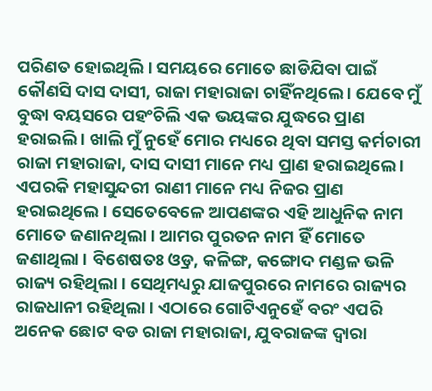ପରିଣତ ହୋଇଥିଲି । ସମୟରେ ମୋତେ ଛାଡିଯିବା ପାଇଁ କୌଣସି ଦାସ ଦାସୀ, ରାଜା ମହାରାଜା ଚାହିଁନଥିଲେ । ଯେବେ ମୁଁ ବୁଦ୍ଧା ବୟସରେ ପହଂଚିଲି ଏକ ଭୟଙ୍କର ଯୁଦ୍ଧରେ ପ୍ରାଣ ହରାଇଲି । ଖାଲି ମୁଁ ନୁହେଁ ମୋର ମଧ୍ୟରେ ଥିବା ସମସ୍ତ କର୍ମଚାରୀ ରାଜା ମହାରାଜା, ଦାସ ଦାସୀ ମାନେ ମଧ୍ୟ ପ୍ରାଣ ହରାଇଥିଲେ । ଏପରକି ମହାସୁନ୍ଦରୀ ରାଣୀ ମାନେ ମଧ୍ୟ ନିଜର ପ୍ରାଣ ହରାଇଥିଲେ । ସେତେବେଳେ ଆପଣଙ୍କର ଏହି ଆଧୁନିକ ନାମ ମୋତେ ଜଣାନଥିଲା । ଆମର ପୁରତନ ନାମ ହିଁ ମୋତେ ଜଣାଥିଲା । ବିଶେଷତଃ ଓ୍ରଡ, କଳିଙ୍ଗ, କଙ୍ଗୋଦ ମଣ୍ଡଳ ଭଳି ରାଜ୍ୟ ରହିଥିଲା । ସେଥିମଧ୍ୟରୁ ଯାଜପୁରରେ ନାମରେ ରାଜ୍ୟର ରାଜଧାନୀ ରହିଥିଲା । ଏଠାରେ ଗୋଟିଏନୁହେଁ ବରଂ ଏପରି ଅନେକ ଛୋଟ ବଡ ରାଜା ମହାରାଜା, ଯୁବରାଜଙ୍କ ଦ୍ୱାରା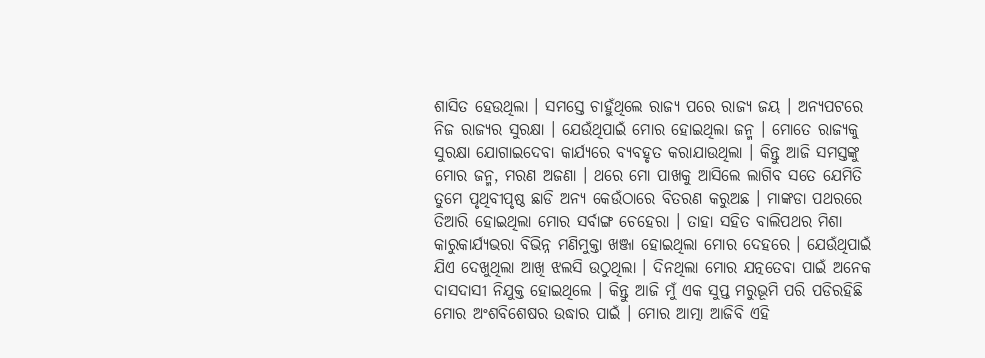ଶାସିତ ହେଉଥିଲା । ସମସ୍ତେ ଚାହୁଁଥିଲେ ରାଜ୍ୟ ପରେ ରାଜ୍ୟ ଜୟ । ଅନ୍ୟପଟରେ ନିଜ ରାଜ୍ୟର ସୁରକ୍ଷା । ଯେଉଁଥିପାଇଁ ମୋର ହୋଇଥିଲା ଜନ୍ମ । ମୋତେ ରାଜ୍ୟକୁ ସୁରକ୍ଷା ଯୋଗାଇଦେବା କାର୍ଯ୍ୟରେ ବ୍ୟବହୃତ କରାଯାଉଥିଲା । କିନ୍ତୁ ଆଜି ସମସ୍ତଙ୍କୁ ମୋର ଜନ୍ମ, ମରଣ ଅଜଣା । ଥରେ ମୋ ପାଖକୁ ଆସିଲେ ଲାଗିବ ସତେ ଯେମିତି ତୁମେ ପୃଥିବୀପୃଷ୍ଠ ଛାଡି ଅନ୍ୟ କେଉଁଠାରେ ବିତରଣ କରୁଅଛ । ମାଙ୍କଡା ପଥରରେ ତିଆରି ହୋଇଥିଲା ମୋର ସର୍ବାଙ୍ଗ ଚେହେରା । ତାହା ସହିତ ବାଲିପଥର ମିଶା କାରୁକାର୍ଯ୍ୟଭରା ବିଭିନ୍ନ ମଣିମୁକ୍ତା ଖଞ୍ଜା ହୋଇଥିଲା ମୋର ଦେହରେ । ଯେଉଁଥିପାଇଁ ଯିଏ ଦେଖୁଥିଲା ଆଖି ଝଲସି ଉଠୁଥିଲା । ଦିନଥିଲା ମୋର ଯତ୍ନତେବା ପାଇଁ ଅନେକ ଦାସଦାସୀ ନିଯୁକ୍ତ ହୋଇଥିଲେ । କିନ୍ତୁ ଆଜି ମୁଁ ଏକ ସୁପ୍ତ ମରୁଭୂମି ପରି ପଡିରହିଛି ମୋର ଅଂଶବିଶେଷର ଉଦ୍ଧାର ପାଇଁ । ମୋର ଆତ୍ମା ଆଜିବି ଏହି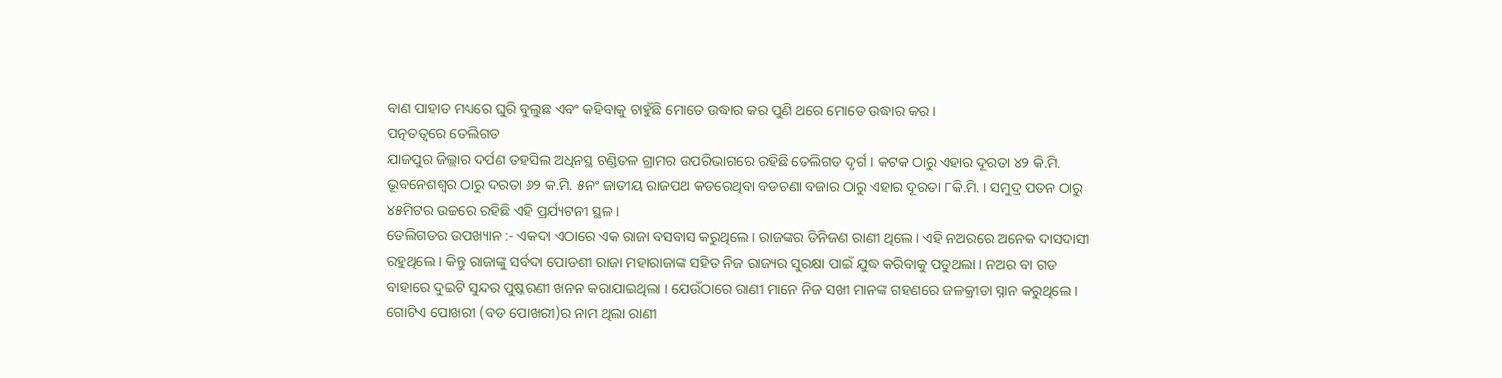ବାଣ ପାହାଡ ମଧ୍ୟରେ ଘୁରି ବୁଲୁଛ ଏବଂ କହିବାକୁ ଚାହୁଁଛି ମୋତେ ଉଦ୍ଧାର କର ପୁଣି ଥରେ ମୋତେ ଉଦ୍ଧାର କର ।
ପତ୍ନତତ୍ୱରେ ତେଲିଗଡ
ଯାଜପୁର ଜିଲ୍ଲାର ଦର୍ପଣ ତହସିଲ ଅଧିନସ୍ଥ ଚଣ୍ଡିତଳ ଗ୍ରାମର ଉପରିଭାଗରେ ରହିଛି ତେଲିଗଡ ଦୃର୍ଗ । କଟକ ଠାରୁ ଏହାର ଦୂରତା ୪୨ କି.ମି. ଭୂବନେଶଶ୍ୱର ଠାରୁ ଦରତା ୬୨ କ.ମି. ୫ନଂ ଜାତୀୟ ରାଜପଥ କଡରେଥିବା ବଡଚଣା ବଜାର ଠାରୁ ଏହାର ଦୂରତା ୮କି.ମି. । ସମୁଦ୍ର ପତନ ଠାରୁ ୪୫ମିଟର ଉଚ୍ଚରେ ରହିଛି ଏହି ପ୍ରର୍ଯ୍ୟଟନୀ ସ୍ଥଳ ।
ତେଲିଗଡର ଉପଖ୍ୟାନ :- ଏକଦା ଏଠାରେ ଏକ ରାଜା ବସବାସ କରୁଥିଲେ । ରାଜଙ୍କର ତିନିଜଣ ରାଣୀ ଥିଲେ । ଏହି ନଅରରେ ଅନେକ ଦାସଦାସୀ ରହୁଥିଲେ । କିନ୍ତୁ ରାଜାଙ୍କୁ ସର୍ବଦା ପୋଡଶୀ ରାଜା ମହାରାଜାଙ୍କ ସହିତ ନିଜ ରାଜ୍ୟର ସୁରକ୍ଷା ପାଇଁ ଯୁଦ୍ଧ କରିବାକୁ ପଡୁଥଲା । ନଅର ବା ଗଡ ବାହାରେ ଦୁଇଟି ସୁନ୍ଦର ପୁଷ୍କରଣୀ ଖନନ କରାଯାଇଥିଲା । ଯେଉଁଠାରେ ରାଣୀ ମାନେ ନିଜ ସଖୀ ମାନଙ୍କ ଗହଣରେ ଜଳକ୍ରୀଡା ସ୍ନାନ କରୁଥିଲେ । ଗୋଟିଏ ପୋଖରୀ (ବଡ ପୋଖରୀ)ର ନାମ ଥିଲା ରାଣୀ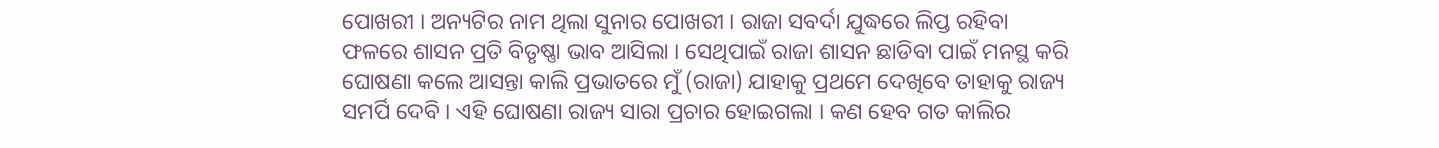ପୋଖରୀ । ଅନ୍ୟଟିର ନାମ ଥିଲା ସୁନାର ପୋଖରୀ । ରାଜା ସବର୍ଦା ଯୁଦ୍ଧରେ ଲିପ୍ତ ରହିବା ଫଳରେ ଶାସନ ପ୍ରତି ବିତୃଷ୍ଣା ଭାବ ଆସିଲା । ସେଥିପାଇଁ ରାଜା ଶାସନ ଛାଡିବା ପାଇଁ ମନସ୍ଥ କରି ଘୋଷଣା କଲେ ଆସନ୍ତା କାଲି ପ୍ରଭାତରେ ମୁଁ (ରାଜା) ଯାହାକୁ ପ୍ରଥମେ ଦେଖିବେ ତାହାକୁ ରାଜ୍ୟ ସମର୍ପି ଦେବି । ଏହି ଘୋଷଣା ରାଜ୍ୟ ସାରା ପ୍ରଚାର ହୋଇଗଲା । କଣ ହେବ ଗତ କାଲିର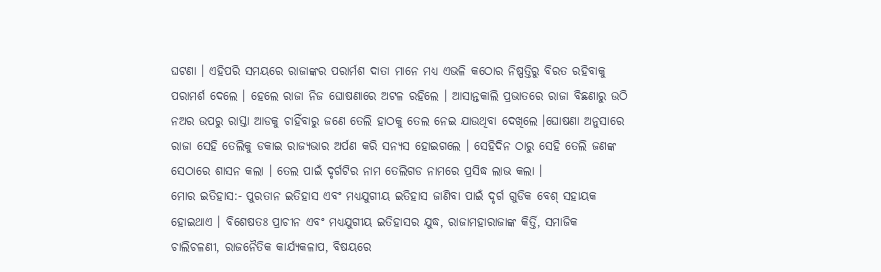ଘଟଣା । ଏହିପରି ସମୟରେ ରାଜାଙ୍କର ପରାର୍ମଶ ଦାତା ମାନେ ମଧ୍ୟ ଏଭଳି କଠୋର ନିଷ୍ପତ୍ତିରୁ ବିରତ ରହିବାକୁ ପରାମର୍ଶ ଦେଲେ । ହେଲେ ରାଜା ନିଜ ଘୋଷଣାରେ ଅଟଳ ରହିଲେ । ଆସାନ୍ତକାଲି ପ୍ରଭାତରେ ରାଜା ବିଛଣାରୁ ଉଠି ନଅର ଉପରୁ ରାସ୍ତା ଆଡକୁ ଚାହିଁବାରୁ ଜଣେ ତେଲି ହାଠକୁ ତେଲ ନେଇ ଯାଉଥିବା ଦେଖିଲେ ।ଘୋଷଣା ଅନୁସାରେ ରାଜା ସେହି ତେଲିକୁ ଡକାଇ ରାଜ୍ୟଭାର ଅର୍ପଣ କରି ସନ୍ୟସ ହୋଇଗଲେ । ସେହିଦିନ ଠାରୁ ସେହି ତେଲି ଜଣଙ୍କ ସେଠାରେ ଶାସନ କଲା । ତେଲ ପାଇଁ ଦୃର୍ଗଟିର ନାମ ତେଲିଗଡ ନାମରେ ପ୍ରସିଦ୍ଧ ଲାଭ କଲା ।
ମୋର ଇତିହାସ:- ପୁରତାନ ଇତିହାସ ଏବଂ ମଧ୍ୟଯୁଗୀୟ ଇତିହାସ ଜାଣିବା ପାଇଁ ଦୃର୍ଗ ଗୁଡିକ ବେଶ୍ ସହାୟକ ହୋଇଥାଏ । ବିଶେଷତଃ ପ୍ରାଚୀନ ଏବଂ ମଧ୍ୟଯୁଗୀୟ ଇତିହାସର ଯୁଦ୍ଧ, ରାଜାମହାରାଜାଙ୍କ କିର୍ତ୍ତି, ସମାଜିକ ଚାଲିଚଳଣୀ, ରାଜନୈତିକ କାର୍ଯ୍ୟକଳାପ, ବିଷୟରେ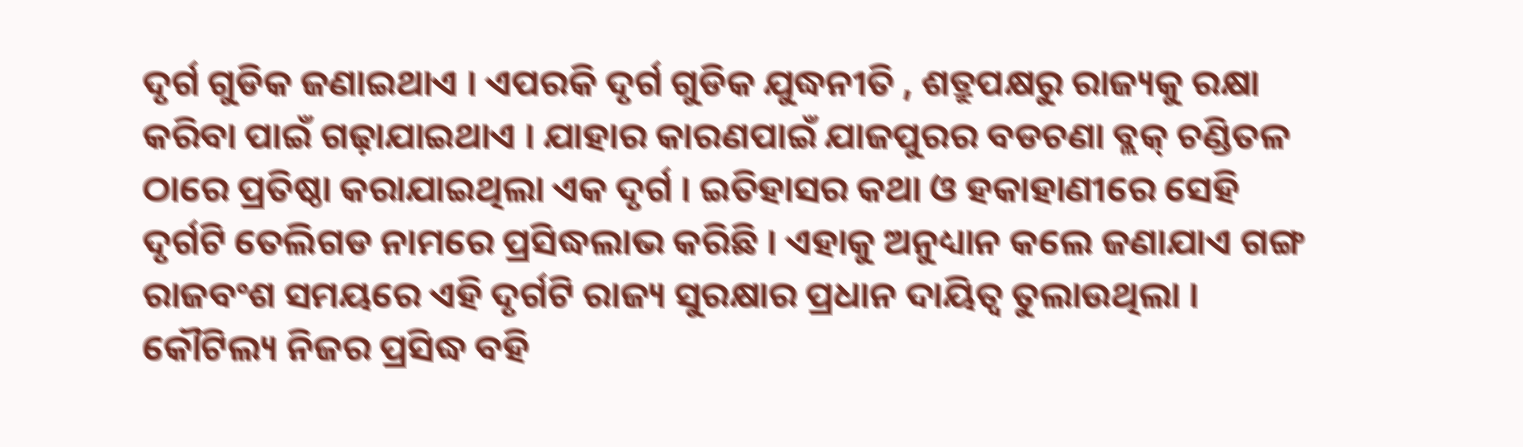ଦୃର୍ଗ ଗୁଡିକ ଜଣାଇଥାଏ । ଏପରକି ଦୃର୍ଗ ଗୁଡିକ ଯୁଦ୍ଧନୀତି , ଶତ୍ରୁପକ୍ଷରୁ ରାଜ୍ୟକୁ ରକ୍ଷା କରିବା ପାଇଁ ଗଢ଼ାଯାଇଥାଏ । ଯାହାର କାରଣପାଇଁ ଯାଜପୁରର ବଡଚଣା ବ୍ଲକ୍ ଚଣ୍ଡିତଳ ଠାରେ ପ୍ରତିଷ୍ଠା କରାଯାଇଥିଲା ଏକ ଦୃର୍ଗ । ଇତିହାସର କଥା ଓ ହକାହାଣୀରେ ସେହି ଦୃର୍ଗଟି ତେଲିଗଡ ନାମରେ ପ୍ରସିଦ୍ଧଲାଭ କରିଛି । ଏହାକୁ ଅନୁଧ୍ୟାନ କଲେ ଜଣାଯାଏ ଗଙ୍ଗ ରାଜବଂଶ ସମୟରେ ଏହି ଦୃର୍ଗଟି ରାଜ୍ୟ ସୁରକ୍ଷାର ପ୍ରଧାନ ଦାୟିତ୍ୱ ତୁଲାଉଥିଲା । କୌଟିଲ୍ୟ ନିଜର ପ୍ରସିଦ୍ଧ ବହି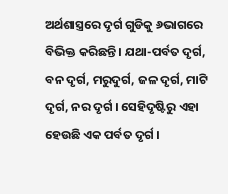ଅର୍ଥଶାସ୍ତ୍ରରେ ଦୃର୍ଗ ଗୁଡିକୁ ୬ଭାଗରେ ବିଭିକ୍ତ କରିଛନ୍ତି । ଯଥା-ପର୍ବତ ଦୃର୍ଗ, ବନ ଦୃର୍ଗ, ମରୁଦୁର୍ଗ, ଜଳ ଦୃର୍ଗ, ମାଟି ଦୃର୍ଗ, ନର ଦୃର୍ଗ । ସେହିଦୃଷ୍ଟିରୁ ଏହା ହେଉଛି ଏକ ପର୍ବତ ଦୃର୍ଗ ।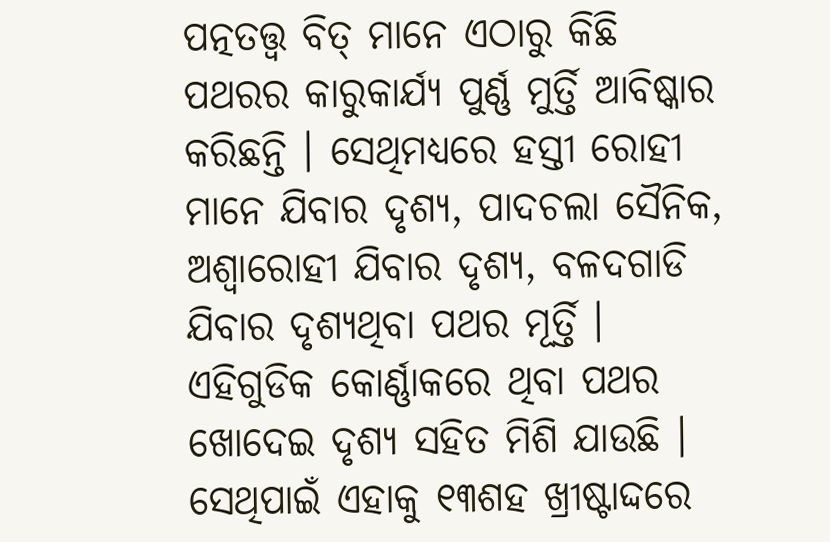ପତ୍ନତତ୍ତ୍ୱ ବିତ୍ ମାନେ ଏଠାରୁ କିଛି ପଥରର କାରୁକାର୍ଯ୍ୟ ପୁର୍ଣ୍ଣ ମୁର୍ତ୍ତି ଆବିଷ୍କାର କରିଛନ୍ତି । ସେଥିମଧ୍ୟରେ ହସ୍ତୀ ରୋହୀ ମାନେ ଯିବାର ଦୃଶ୍ୟ, ପାଦଚଲା ସୈନିକ, ଅଶ୍ୱାରୋହୀ ଯିବାର ଦୃଶ୍ୟ, ବଳଦଗାଡି ଯିବାର ଦୃଶ୍ୟଥିବା ପଥର ମୂର୍ତ୍ତି । ଏହିଗୁଡିକ କୋର୍ଣ୍ଣାକରେ ଥିବା ପଥର ଖୋଦେଇ ଦୃଶ୍ୟ ସହିତ ମିଶି ଯାଉଛି । ସେଥିପାଇଁ ଏହାକୁ ୧୩ଶହ ଖ୍ରୀଷ୍ଟାଦ୍ଦରେ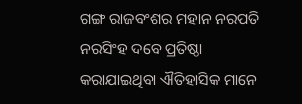ଗଙ୍ଗ ରାଜବଂଶର ମହାନ ନରପତି ନରସିଂହ ଦବେ ପ୍ରତିଷ୍ଠା କରାଯାଇଥିବା ଐତିହାସିକ ମାନେ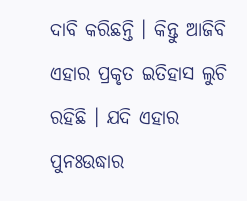ଦାବି କରିଛନ୍ତି । କିନ୍ତୁ ଆଜିବି ଏହାର ପ୍ରକୃତ ଇତିହାସ ଲୁଚି ରହିଛି । ଯଦି ଏହାର ପୁନଃଉଦ୍ଧାର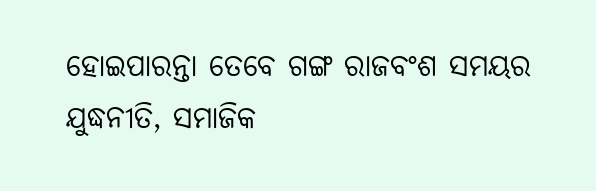ହୋଇପାରନ୍ତା ତେବେ ଗଙ୍ଗ ରାଜବଂଶ ସମୟର ଯୁଦ୍ଧନୀତି, ସମାଜିକ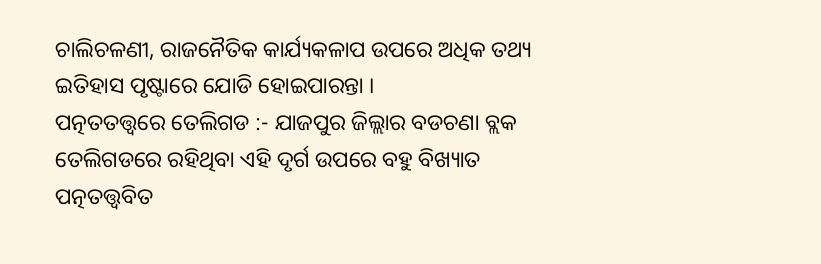ଚାଲିଚଳଣୀ, ରାଜନୈତିକ କାର୍ଯ୍ୟକଳାପ ଉପରେ ଅଧିକ ତଥ୍ୟ ଇତିହାସ ପୃଷ୍ଟାରେ ଯୋଡି ହୋଇପାରନ୍ତା ।
ପତ୍ନତତତ୍ତ୍ୱରେ ତେଲିଗଡ :- ଯାଜପୁର ଜିଲ୍ଲାର ବଡଚଣା ବ୍ଲକ ତେଲିଗଡରେ ରହିଥିବା ଏହି ଦୃର୍ଗ ଉପରେ ବହୁ ବିଖ୍ୟାତ ପତ୍ନତତ୍ତ୍ୱବିତ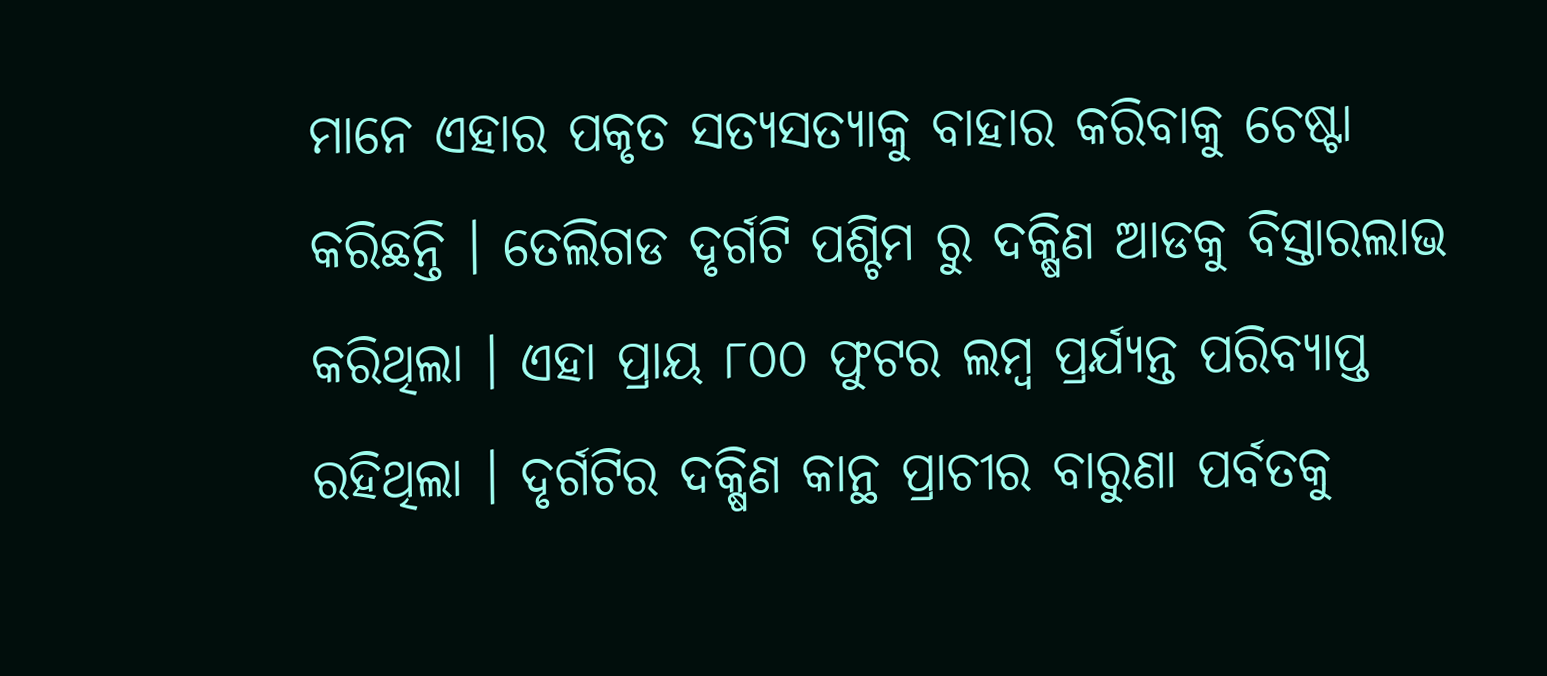ମାନେ ଏହାର ପକୃତ ସତ୍ୟସତ୍ୟାକୁ ବାହାର କରିବାକୁ ଚେଷ୍ଟା କରିଛନ୍ତି । ତେଲିଗଡ ଦୃର୍ଗଟି ପଶ୍ଚିମ ରୁ ଦକ୍ଷିଣ ଆଡକୁ ବିସ୍ତାରଲାଭ କରିଥିଲା । ଏହା ପ୍ରାୟ ୮୦୦ ଫୁଟର ଲମ୍ବ ପ୍ରର୍ଯ୍ୟନ୍ତ ପରିବ୍ୟାପ୍ତ ରହିଥିଲା । ଦୃର୍ଗଟିର ଦକ୍ଷିଣ କାନ୍ଥ ପ୍ରାଚୀର ବାରୁଣା ପର୍ବତକୁ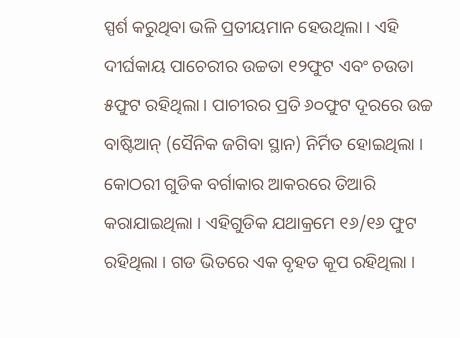ସ୍ପର୍ଶ କରୁଥିବା ଭଳି ପ୍ରତୀୟମାନ ହେଉଥିଲା । ଏହି ଦୀର୍ଘକାୟ ପାଚେରୀର ଉଚ୍ଚତା ୧୨ଫୁଟ ଏବଂ ଚଉଡା ୫ଫୁଟ ରହିଥିଲା । ପାଚୀରର ପ୍ରତି ୬୦ଫୁଟ ଦୂରରେ ଉଚ୍ଚ ବାଷ୍ଟିଆନ୍ (ସୈନିକ ଜଗିବା ସ୍ଥାନ) ନିର୍ମିତ ହୋଇଥିଲା । କୋଠରୀ ଗୁଡିକ ବର୍ଗାକାର ଆକରରେ ତିଆରି କରାଯାଇଥିଲା । ଏହିଗୁଡିକ ଯଥାକ୍ରମେ ୧୬/୧୬ ଫୁଟ ରହିଥିଲା । ଗଡ ଭିତରେ ଏକ ବୃହତ କୂପ ରହିଥିଲା ।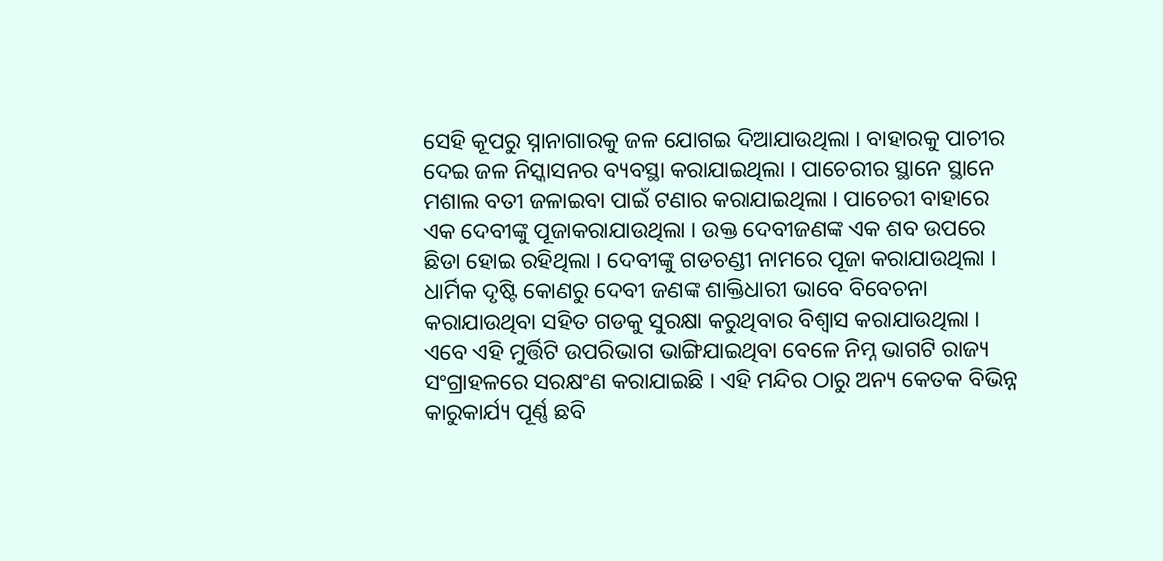ସେହି କୂପରୁ ସ୍ନାନାଗାରକୁ ଜଳ ଯୋଗଇ ଦିଆଯାଉଥିଲା । ବାହାରକୁ ପାଚୀର ଦେଇ ଜଳ ନିସ୍କାସନର ବ୍ୟବସ୍ଥା କରାଯାଇଥିଲା । ପାଚେରୀର ସ୍ଥାନେ ସ୍ଥାନେ ମଶାଲ ବତୀ ଜଳାଇବା ପାଇଁ ଟଣାର କରାଯାଇଥିଲା । ପାଚେରୀ ବାହାରେ ଏକ ଦେବୀଙ୍କୁ ପୂଜାକରାଯାଉଥିଲା । ଉକ୍ତ ଦେବୀଜଣଙ୍କ ଏକ ଶବ ଉପରେ ଛିଡା ହୋଇ ରହିଥିଲା । ଦେବୀଙ୍କୁ ଗଡଚଣ୍ଡୀ ନାମରେ ପୂଜା କରାଯାଉଥିଲା । ଧାର୍ମିକ ଦୃଷ୍ଟି କୋଣରୁ ଦେବୀ ଜଣଙ୍କ ଶାକ୍ତିଧାରୀ ଭାବେ ବିବେଚନା କରାଯାଉଥିବା ସହିତ ଗଡକୁ ସୁରକ୍ଷା କରୁଥିବାର ବିଶ୍ୱାସ କରାଯାଉଥିଲା । ଏବେ ଏହି ମୁର୍ତ୍ତିଟି ଉପରିଭାଗ ଭାଙ୍ଗିଯାଇଥିବା ବେଳେ ନିମ୍ନ ଭାଗଟି ରାଜ୍ୟ ସଂଗ୍ରାହଳରେ ସରକ୍ଷଂଣ କରାଯାଇଛି । ଏହି ମନ୍ଦିର ଠାରୁ ଅନ୍ୟ କେତକ ବିଭିନ୍ନ କାରୁକାର୍ଯ୍ୟ ପୂର୍ଣ୍ଣ ଛବି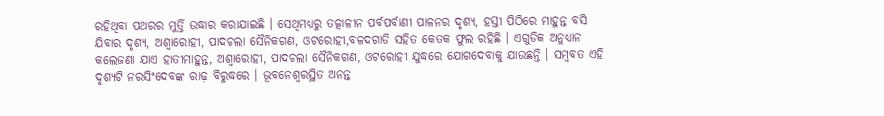ରହିଥିବା ପଥରର ମୁର୍ତ୍ତି ଉଦ୍ଧାର କରାଯାଇଛି । ସେଥିମଧ୍ୟରୁ ତତ୍କାଳୀନ ପର୍ବପର୍ବାଣୀ ପାଳନର ଦୃଶ୍ୟ, ହସ୍ତୀ ପିଠିରେ ମାହୁନ୍ତ ବସି ଯିବାର ଦୃଶ୍ୟ, ଅଶ୍ୱାରୋହୀ, ପାଦଚଲା ସୈନିକଗଣ, ଓଟରୋହୀ,ବଳଦଗାଡି ସହିତ କେତକ ଫୁଲ ରହିଛି । ଏଗୁଡିକ ଅନୁଧ୍ୟାନ କଲେଜଣା ଯାଏ ହାତୀମାହୁନ୍ତ, ଅଶ୍ୱାରୋହୀ, ପାଦଚଲା ସୈନିକଗଣ, ଓଟରୋହୀ ଯୁଦ୍ଧରେ ଯୋଗଦେବାକୁ ଯାଉଛନ୍ତି । ସମ୍ବବତ ଏହି ଦୃଶ୍ୟଟି ନରସିଂଦେବଙ୍କ ରାଢ଼ ବିରୁଦ୍ଧରେ । ଭୂବନେଶ୍ୱରସ୍ଥିତ ଅନନ୍ତ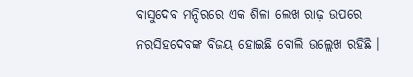ବାସୁଦେବ ମନ୍ଦିରରେ ଏକ ଶିଳା ଲେଖ ରାଢ଼ ଉପରେ ନରସିହଦେବଙ୍କ ବିଜୟ ହୋଇଛି ବୋଲି ଉଲ୍ଲେଖ ରହିଛି ।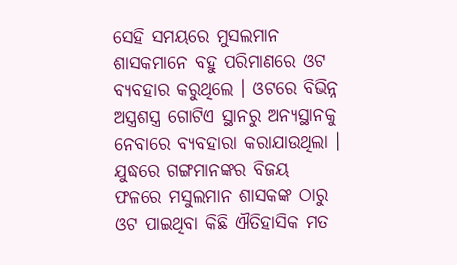ସେହି ସମୟରେ ମୁସଲମାନ ଶାସକମାନେ ବହୁ ପରିମାଣରେ ଓଟ ବ୍ୟବହାର କରୁଥିଲେ । ଓଟରେ ବିଭିନ୍ନ ଅସ୍ତ୍ରଶସ୍ତ୍ର ଗୋଟିଏ ସ୍ଥାନରୁ ଅନ୍ୟସ୍ଥାନକୁ ନେବାରେ ବ୍ୟବହାରା କରାଯାଉଥିଲା । ଯୁଦ୍ଧରେ ଗଙ୍ଗମାନଙ୍କର ବିଜୟ ଫଳରେ ମସୁଲମାନ ଶାସକଙ୍କ ଠାରୁ ଓଟ ପାଇଥିବା କିଛି ଐତିହାସିକ ମତ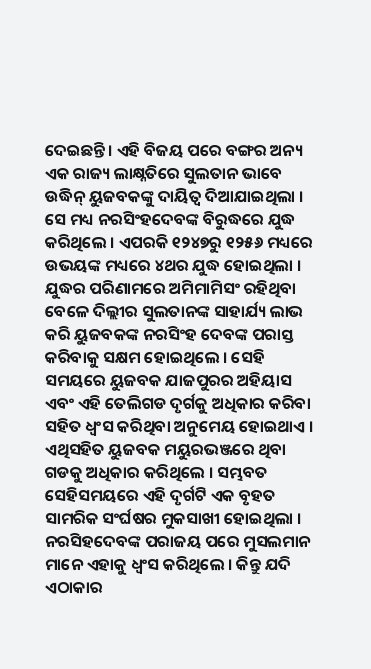ଦେଇଛନ୍ତି । ଏହି ବିଜୟ ପରେ ବଙ୍ଗର ଅନ୍ୟ ଏକ ରାଜ୍ୟ ଲାକ୍ଷ୍ନତିରେ ସୁଲତାନ ଭାବେ ଉଦ୍ଧିନ୍ ୟୁଜବକଙ୍କୁ ଦାୟିତ୍ୱ ଦିଆଯାଇଥିଲା । ସେ ମଧ୍ୟ ନରସିଂହଦେବଙ୍କ ବିରୁଦ୍ଧରେ ଯୁଦ୍ଧ କରିଥିଲେ । ଏପରକି ୧୨୪୭ରୁ ୧୨୫୬ ମଧ୍ୟରେ ଉଭୟଙ୍କ ମଧ୍ୟରେ ୪ଥର ଯୁଦ୍ଧ ହୋଇଥିଲା । ଯୁଦ୍ଧର ପରିଣାମରେ ଅମିମାମିସଂ ରହିଥିବା ବେଳେ ଦିଲ୍ଲୀର ସୁଲତାନଙ୍କ ସାହାର୍ଯ୍ୟ ଲାଭ କରି ୟୁଜବକଙ୍କ ନରସିଂହ ଦେବଙ୍କ ପରାସ୍ତ କରିବାକୁ ସକ୍ଷମ ହୋଇଥିଲେ । ସେହି ସମୟରେ ୟୁଜବକ ଯାଜପୁରର ଅହିୟାସ ଏବଂ ଏହି ତେଲିଗଡ ଦୃର୍ଗକୁ ଅଧିକାର କରିବା ସହିତ ଧ୍ୱଂସ କରିଥିବା ଅନୁମେୟ ହୋଇଥାଏ । ଏଥିସହିତ ୟୁଜବକ ମୟୁରଭଞ୍ଜରେ ଥିବା ଗଡକୁ ଅଧିକାର କରିଥିଲେ । ସମ୍ଭବତ ସେହିସମୟରେ ଏହି ଦୃର୍ଗଟି ଏକ ବୃହତ ସାମରିକ ସଂର୍ଘଷର ମୁକସାଖୀ ହୋଇଥିଲା । ନରସିହଦେବଙ୍କ ପରାଜୟ ପରେ ମୁସଲମାନ ମାନେ ଏହାକୁ ଧ୍ୱଂସ କରିଥିଲେ । କିନ୍ତୁ ଯଦି ଏଠାକାର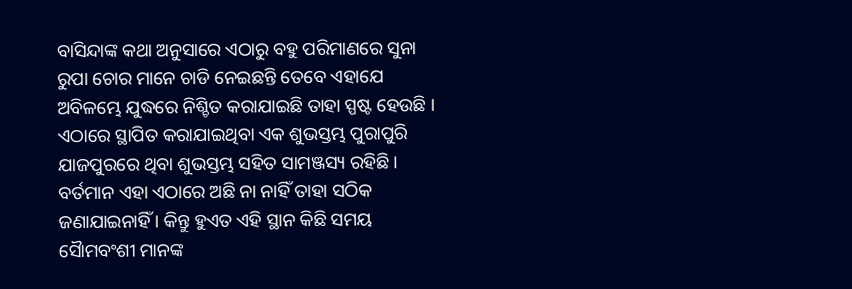ବାସିନ୍ଦାଙ୍କ କଥା ଅନୁସାରେ ଏଠାରୁ ବହୁ ପରିମାଣରେ ସୁନା ରୁପା ଚୋର ମାନେ ଚାଡି ନେଇଛନ୍ତି ତେବେ ଏହାଯେ ଅବିଳମ୍ଭେ ଯୁଦ୍ଧରେ ନିଶ୍ଚିତ କରାଯାଇଛି ତାହା ସ୍ପଷ୍ଟ ହେଉଛି ।
ଏଠାରେ ସ୍ଥାପିତ କରାଯାଇଥିବା ଏକ ଶୁଭସ୍ତମ୍ଭ ପୁରାପୁରି ଯାଜପୁରରେ ଥିବା ଶୁଭସ୍ତମ୍ଭ ସହିତ ସାମଞ୍ଜସ୍ୟ ରହିଛି । ବର୍ତମାନ ଏହା ଏଠାରେ ଅଛି ନା ନାହିଁ ତାହା ସଠିକ ଜଣାଯାଇନାହିଁ । କିନ୍ତୁ ହୁଏତ ଏହି ସ୍ଥାନ କିଛି ସମୟ ସୈାମବଂଶୀ ମାନଙ୍କ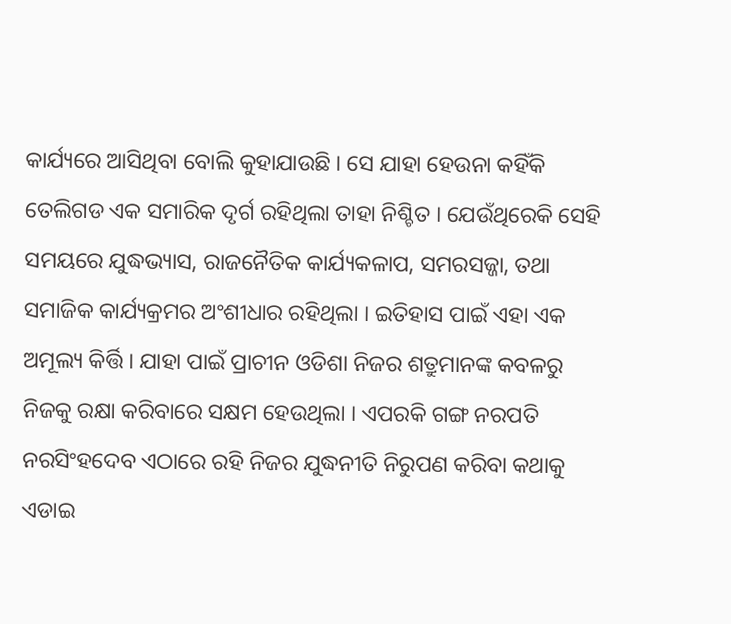କାର୍ଯ୍ୟରେ ଆସିଥିବା ବୋଲି କୁହାଯାଉଛି । ସେ ଯାହା ହେଉନା କହିଁକି ତେଲିଗଡ ଏକ ସମାରିକ ଦୃର୍ଗ ରହିଥିଲା ତାହା ନିଶ୍ଚିତ । ଯେଉଁଥିରେକି ସେହି ସମୟରେ ଯୁଦ୍ଧଭ୍ୟାସ, ରାଜନୈତିକ କାର୍ଯ୍ୟକଳାପ, ସମରସଜ୍ଜା, ତଥା ସମାଜିକ କାର୍ଯ୍ୟକ୍ରମର ଅଂଶୀଧାର ରହିଥିଲା । ଇତିହାସ ପାଇଁ ଏହା ଏକ ଅମୂଲ୍ୟ କିର୍ତ୍ତି । ଯାହା ପାଇଁ ପ୍ରାଚୀନ ଓଡିଶା ନିଜର ଶତ୍ରୁମାନଙ୍କ କବଳରୁ ନିଜକୁ ରକ୍ଷା କରିବାରେ ସକ୍ଷମ ହେଉଥିଲା । ଏପରକି ଗଙ୍ଗ ନରପତି ନରସିଂହଦେବ ଏଠାରେ ରହି ନିଜର ଯୁଦ୍ଧନୀତି ନିରୁପଣ କରିବା କଥାକୁ ଏଡାଇ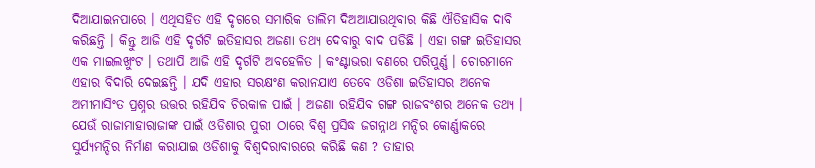ଦିଆଯାଇନପାରେ । ଏଥିସହିତ ଏହି ଦୃଗରେ ସମାରିକ ତାଲିମ ଦିଅଆଯାଉଥିବାର କିଛି ଐତିହାସିକ ଦାବି କରିଛନ୍ତି । କିନ୍ତୁ ଆଜି ଏହି ଦୃର୍ଗଟି ଇତିହାସର ଅଜଣା ତଥ୍ୟ ଦେବାରୁ ବାଦ ପଡିଛି । ଏହା ଗଙ୍ଗ ଇତିହାସର ଏକ ମାଇଲଖୁଂଟ । ତଥାପି ଆଜି ଏହି ଦୃର୍ଗଟି ଅବହେଳିତ । କଂଣ୍ଟାଭରା ବଣରେ ପରିପୁର୍ଣ୍ଣ । ଚୋରମାନେ ଏହାର ବିଦାରି ଦେଇଛନ୍ତି । ଯଦି ଏହାର ସରକ୍ଷଂଣ କରାନଯାଏ ତେବେ ଓଡିଶା ଇତିହାସର ଅନେକ ଅମୀମାସିଂତ ପ୍ରଶ୍ନର ଉତ୍ତର ରହିଯିବ ଚିରକାଳ ପାଇଁ । ଅଜଣା ରହିଯିବ ଗଙ୍ଗ ରାଜବଂଶର ଅନେକ ତଥ୍ୟ । ଯେଉଁ ରାଜାମାହାରାଜାଙ୍କ ପାଇଁ ଓଡିଶାର ପୁରୀ ଠାରେ ବିଶ୍ୱ ପ୍ରସିଦ୍ଧ ଜଗନ୍ନାଥ ମନ୍ଦିର କୋର୍ଣ୍ଣାକରେ ସୁର୍ଯ୍ୟମନ୍ଦିର ନିର୍ମାଣ କରାଯାଇ ଓଡିଶାକୁ ବିଶ୍ୱଦରାବାରରେ କରିଛି କଣ ? ତାହାର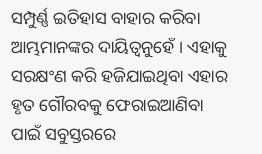ସମ୍ପୁର୍ଣ୍ଣ ଇତିହାସ ବାହାର କରିବା ଆମ୍ଭମାନଙ୍କର ଦାୟିତ୍ୱନୁହେଁ । ଏହାକୁ ସରକ୍ଷଂଣ କରି ହଜିଯାଇଥିବା ଏହାର ହୃତ ଗୌରବକୁ ଫେରାଇଆଣିବା ପାଇଁ ସବୁସ୍ତରରେ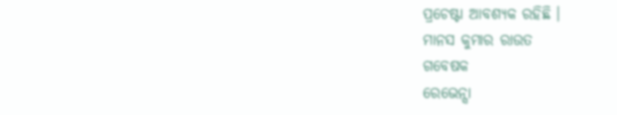ପ୍ରଚେଷ୍ଟା ଆବଶ୍ୟକ ରହିଛି ।
ମାନସ କୁମାର ରାଉତ
ଗବେଷକ
ରେଭେନ୍ସା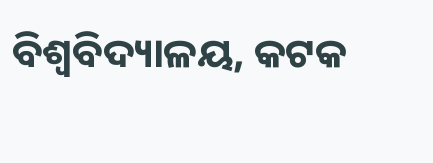ବିଶ୍ୱବିଦ୍ୟାଳୟ, କଟକ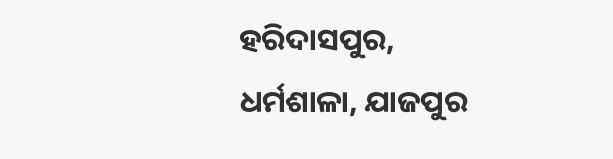ହରିଦାସପୁର, ଧର୍ମଶାଳା, ଯାଜପୁର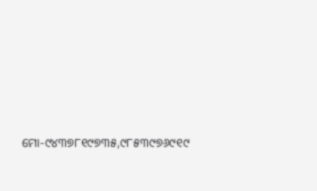ମୋ-୯୪୩୭୮୧୯୭୩୫,୯୮୫୩୯୭୬୯୧୯